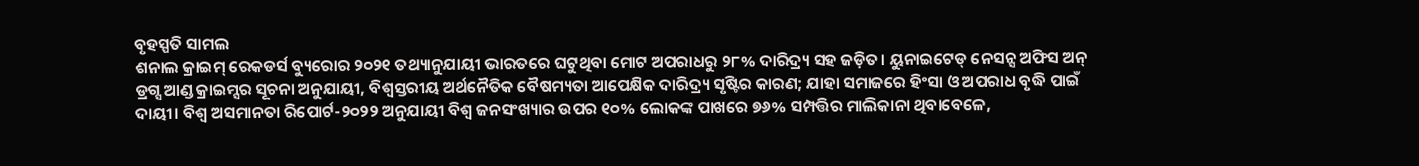ବୃହସ୍ପତି ସାମଲ
ଶନାଲ କ୍ରାଇମ୍ ରେକଡର୍ସ ବ୍ୟୁରୋର ୨୦୨୧ ତଥ୍ୟାନୁଯାୟୀ ଭାରତରେ ଘଟୁଥିବା ମୋଟ ଅପରାଧରୁ ୨୮% ଦାରିଦ୍ର୍ୟ ସହ ଜଡ଼ିତ। ୟୁନାଇଟେଡ୍ ନେସନ୍ସ ଅଫିସ ଅନ୍ ଡ୍ରଗ୍ସ ଆଣ୍ଡ କ୍ରାଇମ୍ସର ସୂଚନା ଅନୁଯାୟୀ, ବିଶ୍ୱସ୍ତରୀୟ ଅର୍ଥନୈତିକ ବୈଷମ୍ୟତା ଆପେକ୍ଷିକ ଦାରିଦ୍ର୍ୟ ସୃଷ୍ଟିର କାରଣ; ଯାହା ସମାଜରେ ହିଂସା ଓ ଅପରାଧ ବୃଦ୍ଧି ପାଇଁ ଦାୟୀ। ବିଶ୍ୱ ଅସମାନତା ରିପୋର୍ଟ-୨୦୨୨ ଅନୁଯାୟୀ ବିଶ୍ୱ ଜନସଂଖ୍ୟାର ଉପର ୧୦% ଲୋକଙ୍କ ପାଖରେ ୭୬% ସମ୍ପତ୍ତିର ମାଲିକାନା ଥିବାବେଳେ,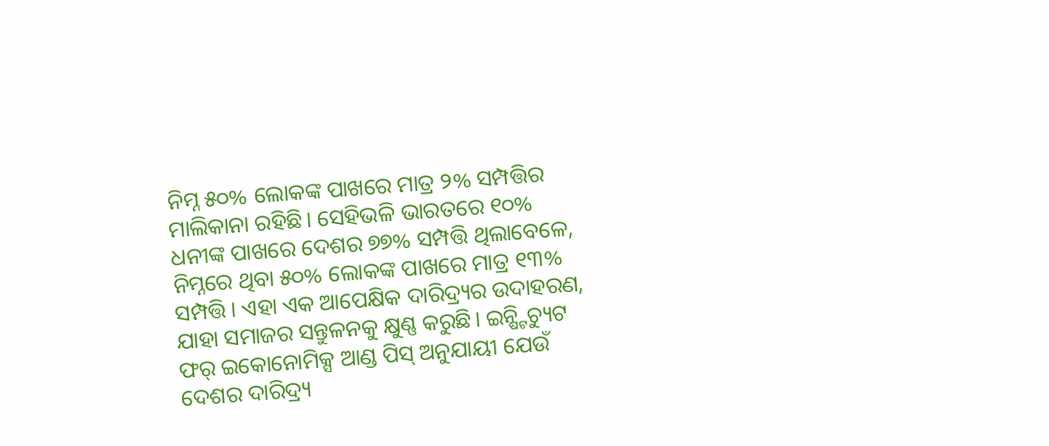ନିମ୍ନ ୫୦% ଲୋକଙ୍କ ପାଖରେ ମାତ୍ର ୨% ସମ୍ପତ୍ତିର ମାଲିକାନା ରହିଛି। ସେହିଭଳି ଭାରତରେ ୧୦% ଧନୀଙ୍କ ପାଖରେ ଦେଶର ୭୭% ସମ୍ପତ୍ତି ଥିଲାବେଳେ, ନିମ୍ନରେ ଥିବା ୫୦% ଲୋକଙ୍କ ପାଖରେ ମାତ୍ର ୧୩% ସମ୍ପତ୍ତି। ଏହା ଏକ ଆପେକ୍ଷିକ ଦାରିଦ୍ର୍ୟର ଉଦାହରଣ, ଯାହା ସମାଜର ସନ୍ତୁଳନକୁ କ୍ଷୁଣ୍ଣ କରୁଛି। ଇନ୍ଷ୍ଟିଚ୍ୟୁଟ ଫର୍ ଇକୋନୋମିକ୍ସ ଆଣ୍ଡ ପିସ୍ ଅନୁଯାୟୀ ଯେଉଁ ଦେଶର ଦାରିଦ୍ର୍ୟ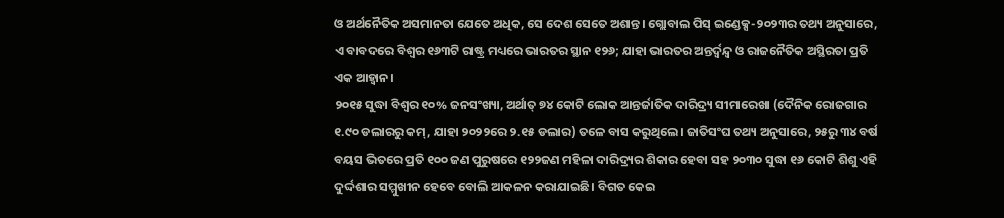ଓ ଅର୍ଥନୈତିକ ଅସମାନତା ଯେତେ ଅଧିକ, ସେ ଦେଶ ସେତେ ଅଶାନ୍ତ। ଗ୍ଲୋବାଲ ପିସ୍ ଇଣ୍ଡେକ୍ସ-୨୦୨୩ର ତଥ୍ୟ ଅନୁସାରେ, ଏ ବାବଦରେ ବିଶ୍ୱର ୧୬୩ଟି ରାଷ୍ଟ୍ର ମଧ୍ୟରେ ଭାରତର ସ୍ଥାନ ୧୨୬; ଯାହା ଭାରତର ଅନ୍ତର୍ଦ୍ୱନ୍ଦ୍ୱ ଓ ରାଜନୈତିକ ଅସ୍ଥିରତା ପ୍ରତି ଏକ ଆହ୍ବାନ।
୨୦୧୫ ସୁଦ୍ଧା ବିଶ୍ୱର ୧୦% ଜନସଂଖ୍ୟା, ଅର୍ଥାତ୍ ୭୪ କୋଟି ଲୋକ ଆନ୍ତର୍ଜାତିକ ଦାରିଦ୍ର୍ୟ ସୀମାରେଖା (ଦୈନିକ ରୋଜଗାର ୧.୯୦ ଡଲାରରୁ କମ୍, ଯାହା ୨୦୨୨ରେ ୨.୧୫ ଡଲାର) ତଳେ ବାସ କରୁଥିଲେ। ଜାତିସଂଘ ତଥ୍ୟ ଅନୁସାରେ, ୨୫ରୁ ୩୪ ବର୍ଷ ବୟସ ଭିତରେ ପ୍ରତି ୧୦୦ ଜଣ ପୁରୁଷରେ ୧୨୨ଜଣ ମହିଳା ଦାରିଦ୍ର୍ୟର ଶିକାର ହେବା ସହ ୨୦୩୦ ସୁଦ୍ଧା ୧୬ କୋଟି ଶିଶୁ ଏହି ଦୁର୍ଦ୍ଦଶାର ସମ୍ମୁଖୀନ ହେବେ ବୋଲି ଆକଳନ କରାଯାଇଛି। ବିଗତ କେଇ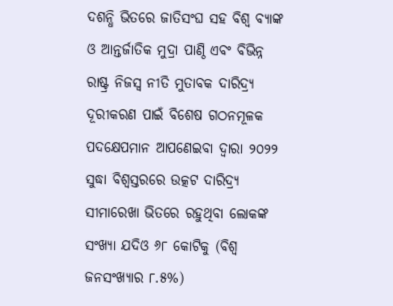ଦଶନ୍ଧି ଭିତରେ ଜାତିସଂଘ ସହ ବିଶ୍ୱ ବ୍ୟାଙ୍କ ଓ ଆନ୍ତର୍ଜାତିକ ମୁଦ୍ରା ପାଣ୍ଠି ଏବଂ ବିଭିନ୍ନ ରାଷ୍ଟ୍ର ନିଜସ୍ବ ନୀତି ମୁତାବକ ଦାରିଦ୍ର୍ୟ ଦୂରୀକରଣ ପାଇଁ ବିଶେଷ ଗଠନମୂଳକ ପଦକ୍ଷେପମାନ ଆପଣେଇବା ଦ୍ୱାରା ୨୦୨୨ ସୁଦ୍ଧା ବିଶ୍ୱସ୍ତରରେ ଉତ୍କଟ ଦାରିଦ୍ର୍ୟ ସୀମାରେଖା ଭିତରେ ରହୁଥିବା ଲୋକଙ୍କ ସଂଖ୍ୟା ଯଦିଓ ୬୮ କୋଟିକୁ (ବିଶ୍ୱ ଜନସଂଖ୍ୟାର ୮.୫%)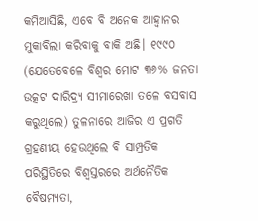କମିଆସିଛି, ଏବେ ବି ଅନେକ ଆହ୍ବାନର ମୁକାବିଲା କରିବାକୁ ବାକି ଅଛି। ୧୯୯୦ (ଯେତେବେଳେ ବିଶ୍ୱର ମୋଟ ୩୬% ଜନତା ଉତ୍କଟ ଦାରିଦ୍ର୍ୟ ସୀମାରେଖା ତଳେ ବସବାସ କରୁଥିଲେ) ତୁଳନାରେ ଆଜିର ଏ ପ୍ରଗତି ଗ୍ରହଣୀୟ ହେଉଥିଲେ ବି ସାମ୍ପ୍ରତିକ ପରିସ୍ଥିତିରେ ବିଶ୍ୱସ୍ତରରେ ଅର୍ଥନୈତିକ ବୈଷମ୍ୟତା,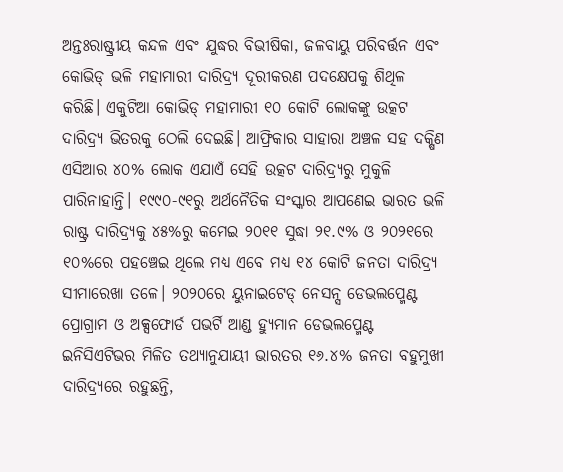ଅନ୍ତଃରାଷ୍ଟ୍ରୀୟ କନ୍ଦଳ ଏବଂ ଯୁଦ୍ଧର ବିଭୀଷିକା, ଜଳବାୟୁ ପରିବର୍ତ୍ତନ ଏବଂ କୋଭିଡ୍ ଭଳି ମହାମାରୀ ଦାରିଦ୍ର୍ୟ ଦୂରୀକରଣ ପଦକ୍ଷେପକୁ ଶିଥିଳ କରିଛି। ଏକୁଟିଆ କୋଭିଡ୍ ମହାମାରୀ ୧୦ କୋଟି ଲୋକଙ୍କୁ ଉତ୍କଟ ଦାରିଦ୍ର୍ୟ ଭିତରକୁ ଠେଲି ଦେଇଛି। ଆଫ୍ରିକାର ସାହାରା ଅଞ୍ଚଳ ସହ ଦକ୍ଷିଣ ଏସିଆର ୪୦% ଲୋକ ଏଯାଏଁ ସେହି ଉତ୍କଟ ଦାରିଦ୍ର୍ୟରୁ ମୁକୁଳି ପାରିନାହାନ୍ତି। ୧୯୯୦-୯୧ରୁ ଅର୍ଥନୈତିକ ସଂସ୍କାର ଆପଣେଇ ଭାରତ ଭଳି ରାଷ୍ଟ୍ର ଦାରିଦ୍ର୍ୟକୁ ୪୫%ରୁ କମେଇ ୨୦୧୧ ସୁଦ୍ଧା ୨୧.୯% ଓ ୨୦୨୧ରେ ୧୦%ରେ ପହଞ୍ଚେଇ ଥିଲେ ମଧ୍ୟ ଏବେ ମଧ୍ୟ ୧୪ କୋଟି ଜନତା ଦାରିଦ୍ର୍ୟ ସୀମାରେଖା ତଳେ। ୨୦୨୦ରେ ୟୁନାଇଟେଡ୍ ନେସନ୍ସ ଡେଭଲପ୍ମେଣ୍ଟ ପ୍ରୋଗ୍ରାମ ଓ ଅକ୍ସଫୋର୍ଡ ପଭର୍ଟି ଆଣ୍ଡ ହ୍ୟୁମାନ ଡେଭଲପ୍ମେଣ୍ଟ ଇନିସିଏଟିଭର ମିଳିତ ତଥ୍ୟାନୁଯାୟୀ ଭାରତର ୧୬.୪% ଜନତା ବହୁମୁଖୀ ଦାରିଦ୍ର୍ୟରେ ରହୁଛନ୍ତି,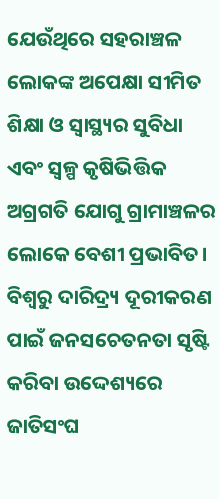ଯେଉଁଥିରେ ସହରାଞ୍ଚଳ ଲୋକଙ୍କ ଅପେକ୍ଷା ସୀମିତ ଶିକ୍ଷା ଓ ସ୍ବାସ୍ଥ୍ୟର ସୁବିଧା ଏବଂ ସ୍ବଳ୍ପ କୃଷିଭିତ୍ତିକ ଅଗ୍ରଗତି ଯୋଗୁ ଗ୍ରାମାଞ୍ଚଳର ଲୋକେ ବେଶୀ ପ୍ରଭାବିତ।
ବିଶ୍ୱରୁ ଦାରିଦ୍ର୍ୟ ଦୂରୀକରଣ ପାଇଁ ଜନସଚେତନତା ସୃଷ୍ଟି କରିବା ଉଦ୍ଦେଶ୍ୟରେ ଜାତିସଂଘ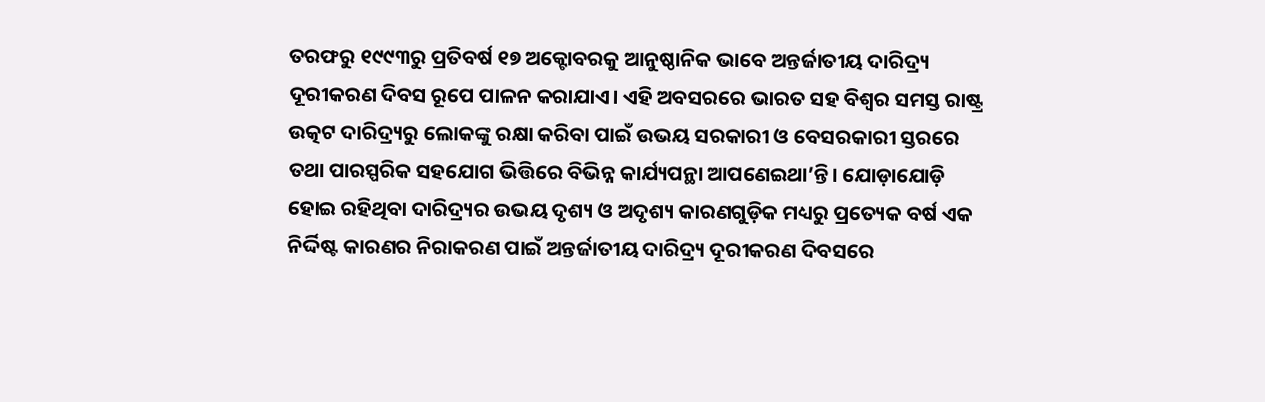ତରଫରୁ ୧୯୯୩ରୁ ପ୍ରତିବର୍ଷ ୧୭ ଅକ୍ଟୋବରକୁ ଆନୁଷ୍ଠାନିକ ଭାବେ ଅନ୍ତର୍ଜାତୀୟ ଦାରିଦ୍ର୍ୟ ଦୂରୀକରଣ ଦିବସ ରୂପେ ପାଳନ କରାଯାଏ। ଏହି ଅବସରରେ ଭାରତ ସହ ବିଶ୍ୱର ସମସ୍ତ ରାଷ୍ଟ୍ର ଉତ୍କଟ ଦାରିଦ୍ର୍ୟରୁ ଲୋକଙ୍କୁ ରକ୍ଷା କରିବା ପାଇଁ ଉଭୟ ସରକାରୀ ଓ ବେସରକାରୀ ସ୍ତରରେ ତଥା ପାରସ୍ପରିକ ସହଯୋଗ ଭିତ୍ତିରେ ବିଭିନ୍ନ କାର୍ଯ୍ୟପନ୍ଥା ଆପଣେଇଥା’ନ୍ତି। ଯୋଡ଼ାଯୋଡ଼ି ହୋଇ ରହିଥିବା ଦାରିଦ୍ର୍ୟର ଉଭୟ ଦୃଶ୍ୟ ଓ ଅଦୃଶ୍ୟ କାରଣଗୁଡ଼ିକ ମଧ୍ୟରୁ ପ୍ରତ୍ୟେକ ବର୍ଷ ଏକ ନିର୍ଦ୍ଦିଷ୍ଟ କାରଣର ନିରାକରଣ ପାଇଁ ଅନ୍ତର୍ଜାତୀୟ ଦାରିଦ୍ର୍ୟ ଦୂରୀକରଣ ଦିବସରେ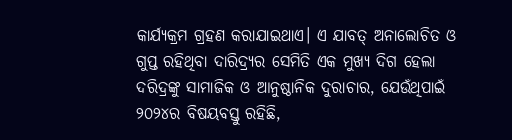କାର୍ଯ୍ୟକ୍ରମ ଗ୍ରହଣ କରାଯାଇଥାଏ। ଏ ଯାବତ୍ ଅନାଲୋଚିତ ଓ ଗୁପ୍ତ ରହିଥିବା ଦାରିଦ୍ର୍ୟର ସେମିତି ଏକ ମୁଖ୍ୟ ଦିଗ ହେଲା ଦରିଦ୍ରଙ୍କୁ ସାମାଜିକ ଓ ଆନୁଷ୍ଠାନିକ ଦୁରାଚାର, ଯେଉଁଥିପାଇଁ ୨୦୨୪ର ବିଷୟବସ୍ତୁ ରହିଛି,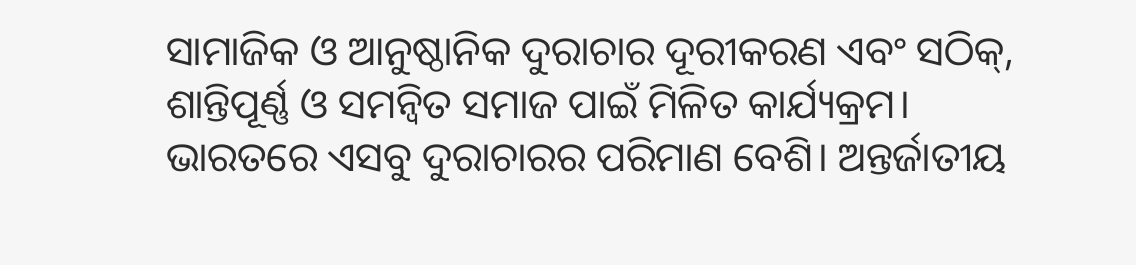ସାମାଜିକ ଓ ଆନୁଷ୍ଠାନିକ ଦୁରାଚାର ଦୂରୀକରଣ ଏବଂ ସଠିକ୍, ଶାନ୍ତିପୂର୍ଣ୍ଣ ଓ ସମନ୍ବିତ ସମାଜ ପାଇଁ ମିଳିତ କାର୍ଯ୍ୟକ୍ରମ।
ଭାରତରେ ଏସବୁ ଦୁରାଚାରର ପରିମାଣ ବେଶି। ଅନ୍ତର୍ଜାତୀୟ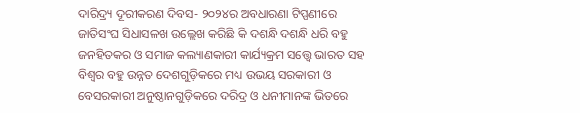ଦାରିଦ୍ର୍ୟ ଦୂରୀକରଣ ଦିବସ- ୨୦୨୪ର ଅବଧାରଣା ଟିପ୍ପଣୀରେ ଜାତିସଂଘ ସିଧାସଳଖ ଉଲ୍ଲେଖ କରିଛି କି ଦଶନ୍ଧି ଦଶନ୍ଧି ଧରି ବହୁ ଜନହିତକର ଓ ସମାଜ କଲ୍ୟାଣକାରୀ କାର୍ଯ୍ୟକ୍ରମ ସତ୍ତ୍ୱେ ଭାରତ ସହ ବିଶ୍ୱର ବହୁ ଉନ୍ନତ ଦେଶଗୁଡ଼ିକରେ ମଧ୍ୟ ଉଭୟ ସରକାରୀ ଓ ବେସରକାରୀ ଅନୁଷ୍ଠାନଗୁଡ଼ିକରେ ଦରିଦ୍ର ଓ ଧନୀମାନଙ୍କ ଭିତରେ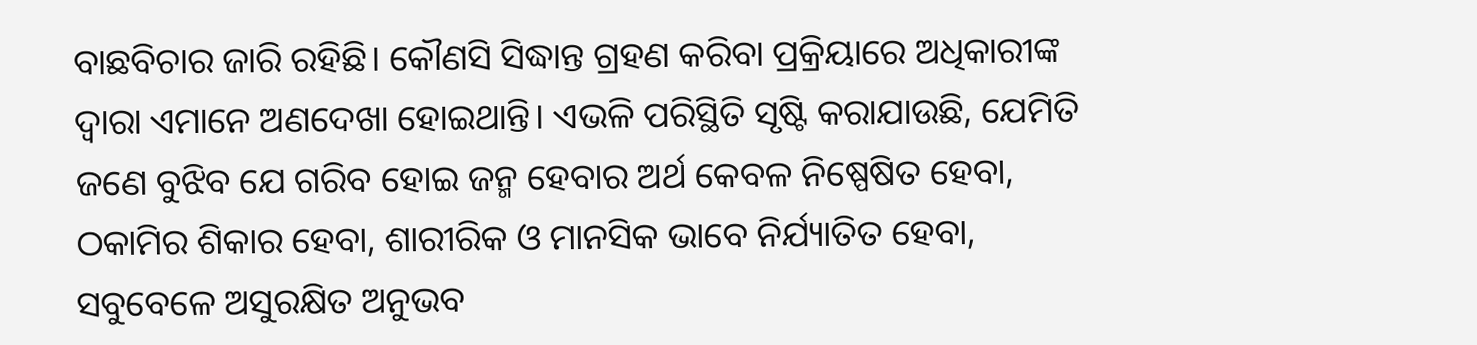ବାଛବିଚାର ଜାରି ରହିଛି। କୌଣସି ସିଦ୍ଧାନ୍ତ ଗ୍ରହଣ କରିବା ପ୍ରକ୍ରିୟାରେ ଅଧିକାରୀଙ୍କ ଦ୍ବାରା ଏମାନେ ଅଣଦେଖା ହୋଇଥାନ୍ତି। ଏଭଳି ପରିସ୍ଥିତି ସୃଷ୍ଟି କରାଯାଉଛି, ଯେମିତି ଜଣେ ବୁଝିବ ଯେ ଗରିବ ହୋଇ ଜନ୍ମ ହେବାର ଅର୍ଥ କେବଳ ନିଷ୍ପେଷିତ ହେବା, ଠକାମିର ଶିକାର ହେବା, ଶାରୀରିକ ଓ ମାନସିକ ଭାବେ ନିର୍ଯ୍ୟାତିତ ହେବା, ସବୁବେଳେ ଅସୁରକ୍ଷିତ ଅନୁଭବ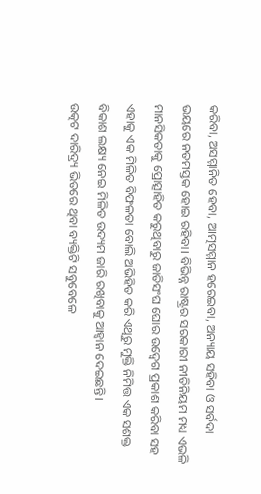କରିବା, ଅସମ୍ମାନିତ ହେବା, ଆତ୍ମସମ୍ମାନ ହରେଇବା, ଅନ୍ୟାୟ ସହିବା ଓ ସର୍ବଦା ଭୟରେ ନତମସ୍ତକ ହୋଇ ରହିବା। ବିଭିନ୍ନ ରାଷ୍ଟ୍ରର ସରକାରୀ ନୀତିନିୟମ ମଧ୍ୟ ଏଭଳି ମାନସିକତାକୁ ପ୍ରୋତ୍ସାହିତ କରୁଥିବାରୁ ଜାତିସଂଘ ଘୋର ଉଦ୍ବେଗ ପ୍ରକାଶ କରିବା ସହ ଏହାକୁ ଏକ ମିଳିତ ବିଫଳତା ବୋଲି ଅଭିହିତ କରି ଏଥିରୁ ମୁକ୍ତି ନିମିତ୍ତ ଏକ ସଶକ୍ତ ବିକାଶ ଲକ୍ଷ୍ୟ ନେଇ ମିଳିତ ଉଦ୍ୟମ ଜାରି ରଖିବାକୁ ଆହ୍ବାନ ଦେଇଛନ୍ତି।
ଉତ୍କଟ ଦାରିଦ୍ର୍ୟ ଭିତରେ ଥିବା ବ୍ୟକ୍ତିଟି ସବୁବେଳେ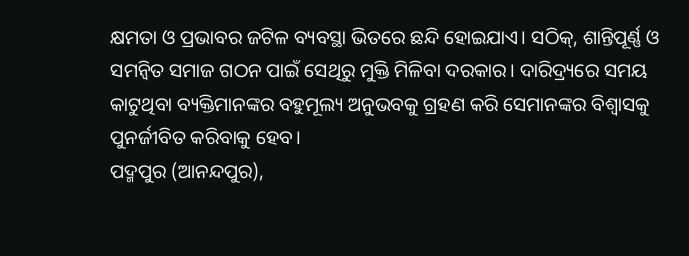କ୍ଷମତା ଓ ପ୍ରଭାବର ଜଟିଳ ବ୍ୟବସ୍ଥା ଭିତରେ ଛନ୍ଦି ହୋଇଯାଏ। ସଠିକ୍, ଶାନ୍ତିପୂର୍ଣ୍ଣ ଓ ସମନ୍ବିତ ସମାଜ ଗଠନ ପାଇଁ ସେଥିରୁ ମୁକ୍ତି ମିଳିବା ଦରକାର। ଦାରିଦ୍ର୍ୟରେ ସମୟ କାଟୁଥିବା ବ୍ୟକ୍ତିମାନଙ୍କର ବହୁମୂଲ୍ୟ ଅନୁଭବକୁ ଗ୍ରହଣ କରି ସେମାନଙ୍କର ବିଶ୍ବାସକୁ ପୁନର୍ଜୀବିତ କରିବାକୁ ହେବ।
ପଦ୍ମପୁର (ଆନନ୍ଦପୁର),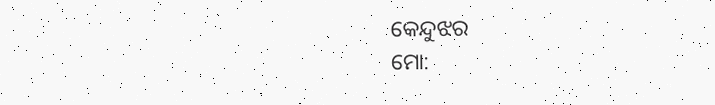କେନ୍ଦୁଝର
ମୋ: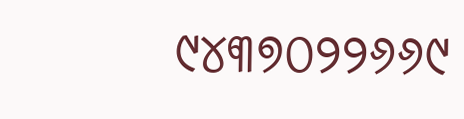୯୪୩୭୦୨୨୬୬୯